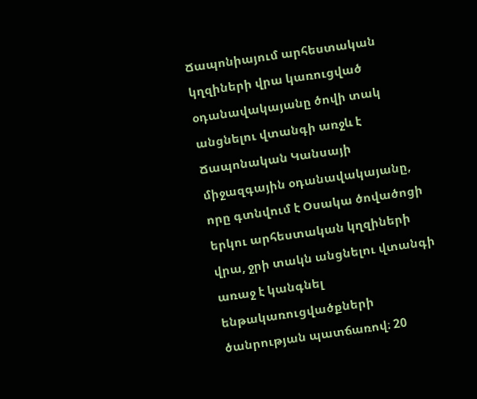Ճապոնիայում արհեստական կղզիների վրա կառուցված օդանավակայանը ծովի տակ անցնելու վտանգի առջև է
Ճապոնական Կանսայի միջազգային օդանավակայանը, որը գտնվում է Օսակա ծովածոցի երկու արհեստական կղզիների վրա, ջրի տակն անցնելու վտանգի առաջ է կանգնել ենթակառուցվածքների ծանրության պատճառով։ 20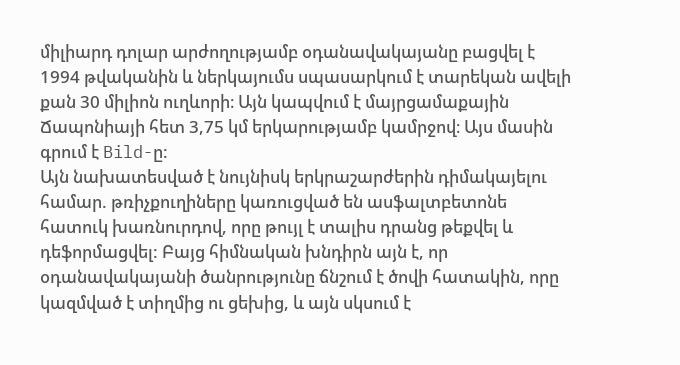միլիարդ դոլար արժողությամբ օդանավակայանը բացվել է 1994 թվականին և ներկայումս սպասարկում է տարեկան ավելի քան 30 միլիոն ուղևորի։ Այն կապվում է մայրցամաքային Ճապոնիայի հետ 3,75 կմ երկարությամբ կամրջով։ Այս մասին գրում է Bild-ը:
Այն նախատեսված է նույնիսկ երկրաշարժերին դիմակայելու համար. թռիչքուղիները կառուցված են ասֆալտբետոնե հատուկ խառնուրդով, որը թույլ է տալիս դրանց թեքվել և դեֆորմացվել: Բայց հիմնական խնդիրն այն է, որ օդանավակայանի ծանրությունը ճնշում է ծովի հատակին, որը կազմված է տիղմից ու ցեխից, և այն սկսում է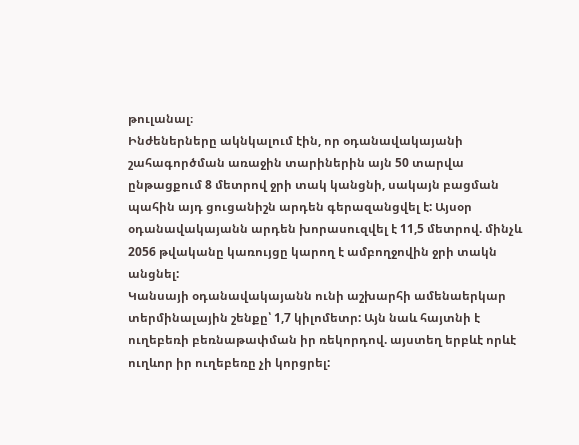թուլանալ։
Ինժեներները ակնկալում էին, որ օդանավակայանի շահագործման առաջին տարիներին այն 50 տարվա ընթացքում 8 մետրով ջրի տակ կանցնի, սակայն բացման պահին այդ ցուցանիշն արդեն գերազանցվել է: Այսօր օդանավակայանն արդեն խորասուզվել է 11,5 մետրով. մինչև 2056 թվականը կառույցը կարող է ամբողջովին ջրի տակն անցնել:
Կանսայի օդանավակայանն ունի աշխարհի ամենաերկար տերմինալային շենքը՝ 1,7 կիլոմետր: Այն նաև հայտնի է ուղեբեռի բեռնաթափման իր ռեկորդով. այստեղ երբևէ որևէ ուղևոր իր ուղեբեռը չի կորցրել: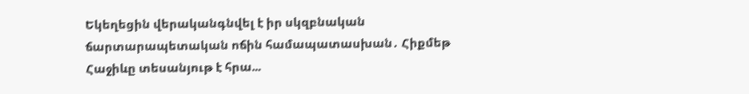Եկեղեցին վերականգնվել է իր սկզբնական ճարտարապետական ոճին համապատասխան․ Հիքմեթ Հաջիևը տեսանյութ է հրա...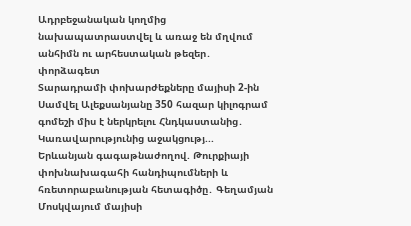Ադրբեջանական կողմից նախապատրաստվել և առաջ են մղվում անհիմն ու արհեստական թեզեր․ փորձագետ
Տարադրամի փոխարժեքները մայիսի 2-ին
Սամվել Ալեքսանյանը 350 հազար կիլոգրամ գոմեշի միս է ներկրելու Հնդկաստանից․ Կառավարությունից աջակցությ...
Երևանյան գագաթնաժողով. Թուրքիայի փոխնախագահի հանդիպումների և հռետորաբանության հետագիծը․ Գեղամյան
Մոսկվայում մայիսի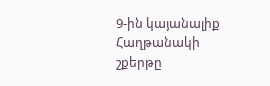9-ին կայանալիք Հաղթանակի շքերթը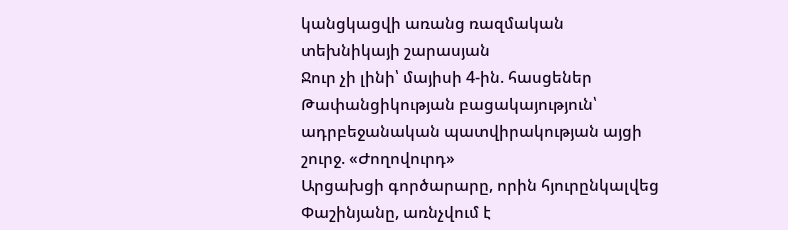կանցկացվի առանց ռազմական տեխնիկայի շարասյան
Ջուր չի լինի՝ մայիսի 4-ին. հասցեներ
Թափանցիկության բացակայություն՝ ադրբեջանական պատվիրակության այցի շուրջ. «Ժողովուրդ»
Արցախցի գործարարը, որին հյուրընկալվեց Փաշինյանը, առնչվում է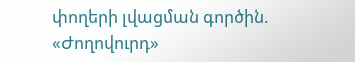փողերի լվացման գործին. «Ժողովուրդ»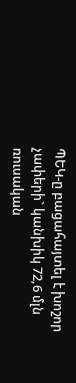ՊԵԿ-ը բացահայտել է խոշոր չափերի` կանխիկ 72,6 մլն ռուսական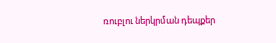ռուբլու ներկրման դեպքեր